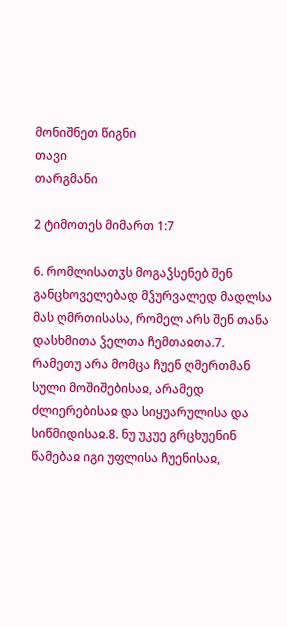მონიშნეთ წიგნი
თავი
თარგმანი

2 ტიმოთეს მიმართ 1:7

6. რომლისათჳს მოგაჴსენებ შენ განცხოველებად მჴურვალედ მადლსა მას ღმრთისასა, რომელ არს შენ თანა დასხმითა ჴელთა ჩემთაჲთა.7. რამეთუ არა მომცა ჩუენ ღმერთმან სული მოშიშებისაჲ, არამედ ძლიერებისაჲ და სიყუარულისა და სიწმიდისაჲ.8. ნუ უკუე გრცხუენინ წამებაჲ იგი უფლისა ჩუენისაჲ,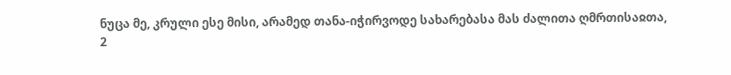ნუცა მე, კრული ესე მისი, არამედ თანა-იჭირვოდე სახარებასა მას ძალითა ღმრთისაჲთა,
2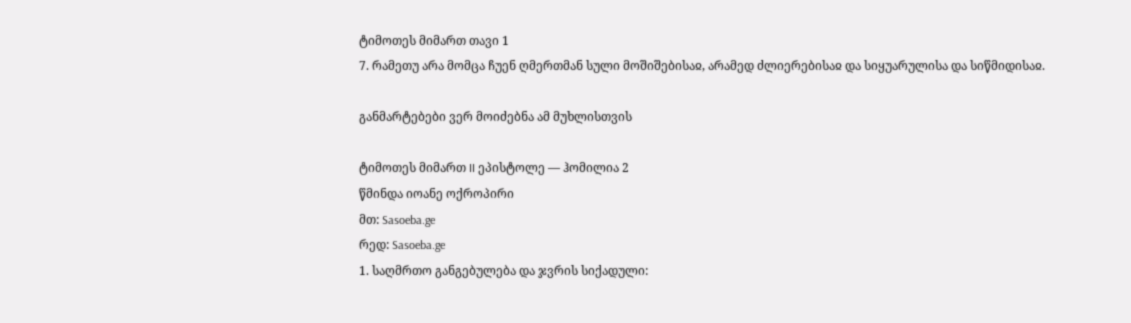ტიმოთეს მიმართ თავი 1
7. რამეთუ არა მომცა ჩუენ ღმერთმან სული მოშიშებისაჲ, არამედ ძლიერებისაჲ და სიყუარულისა და სიწმიდისაჲ.

განმარტებები ვერ მოიძებნა ამ მუხლისთვის

ტიმოთეს მიმართ II ეპისტოლე — ჰომილია 2
წმინდა იოანე ოქროპირი
მთ: Sasoeba.ge
რედ: Sasoeba.ge
1. საღმრთო განგებულება და ჯვრის სიქადული: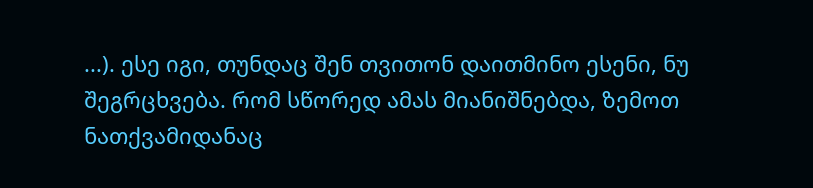...). ესე იგი, თუნდაც შენ თვითონ დაითმინო ესენი, ნუ შეგრცხვება. რომ სწორედ ამას მიანიშნებდა, ზემოთ ნათქვამიდანაც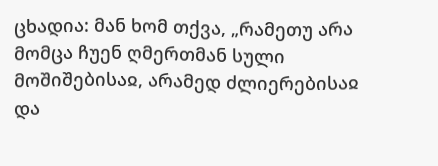ცხადია: მან ხომ თქვა, „რამეთუ არა მომცა ჩუენ ღმერთმან სული მოშიშებისაჲ, არამედ ძლიერებისაჲ და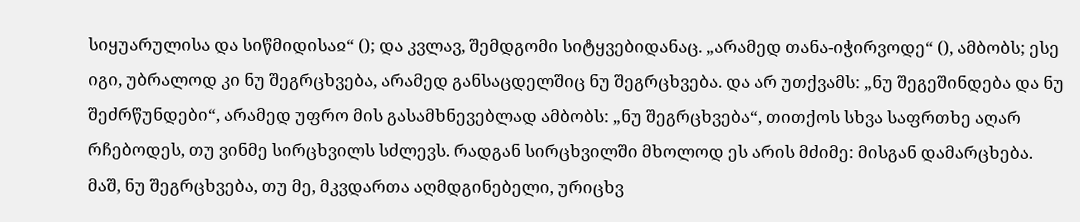სიყუარულისა და სიწმიდისაჲ“ (); და კვლავ, შემდგომი სიტყვებიდანაც. „არამედ თანა-იჭირვოდე“ (), ამბობს; ესე იგი, უბრალოდ კი ნუ შეგრცხვება, არამედ განსაცდელშიც ნუ შეგრცხვება. და არ უთქვამს: „ნუ შეგეშინდება და ნუ შეძრწუნდები“, არამედ უფრო მის გასამხნევებლად ამბობს: „ნუ შეგრცხვება“, თითქოს სხვა საფრთხე აღარ რჩებოდეს, თუ ვინმე სირცხვილს სძლევს. რადგან სირცხვილში მხოლოდ ეს არის მძიმე: მისგან დამარცხება. მაშ, ნუ შეგრცხვება, თუ მე, მკვდართა აღმდგინებელი, ურიცხვ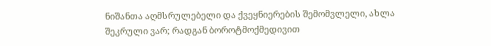ნიშანთა აღმსრულებელი და ქვეყნიერების შემომვლელი, ახლა შეკრული ვარ; რადგან ბოროტმოქმედივით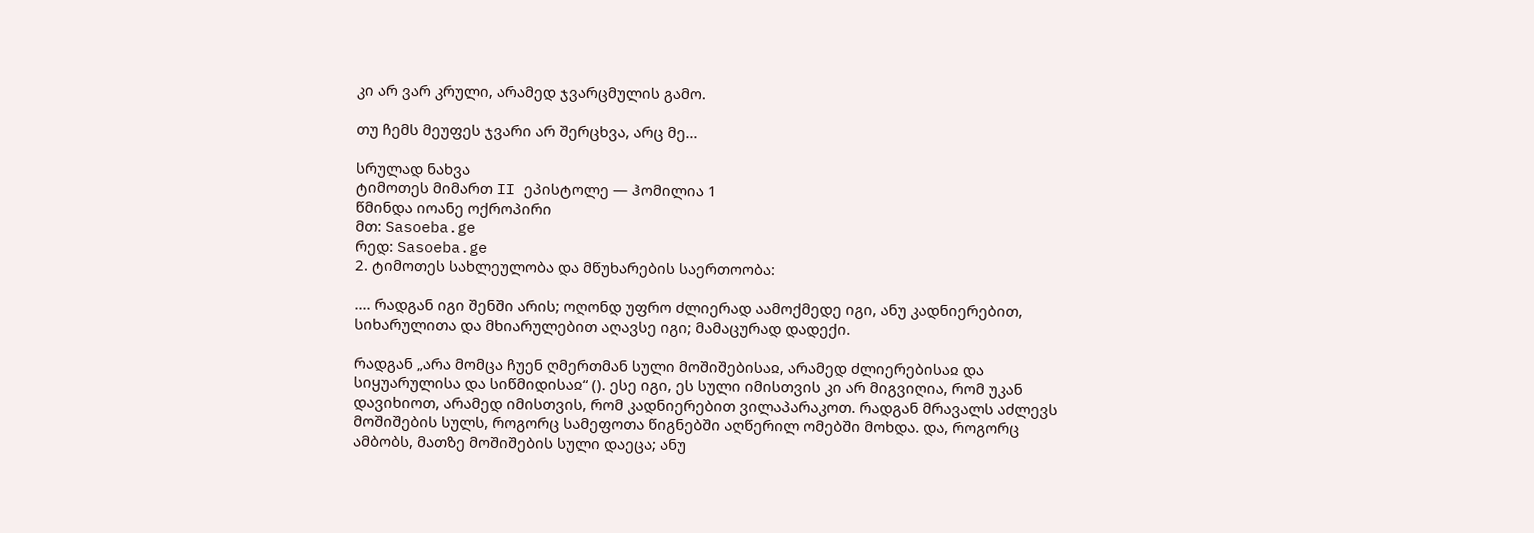კი არ ვარ კრული, არამედ ჯვარცმულის გამო.

თუ ჩემს მეუფეს ჯვარი არ შერცხვა, არც მე...

სრულად ნახვა
ტიმოთეს მიმართ II ეპისტოლე — ჰომილია 1
წმინდა იოანე ოქროპირი
მთ: Sasoeba.ge
რედ: Sasoeba.ge
2. ტიმოთეს სახლეულობა და მწუხარების საერთოობა:

.... რადგან იგი შენში არის; ოღონდ უფრო ძლიერად აამოქმედე იგი, ანუ კადნიერებით, სიხარულითა და მხიარულებით აღავსე იგი; მამაცურად დადექი.

რადგან „არა მომცა ჩუენ ღმერთმან სული მოშიშებისაჲ, არამედ ძლიერებისაჲ და სიყუარულისა და სიწმიდისაჲ“ (). ესე იგი, ეს სული იმისთვის კი არ მიგვიღია, რომ უკან დავიხიოთ, არამედ იმისთვის, რომ კადნიერებით ვილაპარაკოთ. რადგან მრავალს აძლევს მოშიშების სულს, როგორც სამეფოთა წიგნებში აღწერილ ომებში მოხდა. და, როგორც ამბობს, მათზე მოშიშების სული დაეცა; ანუ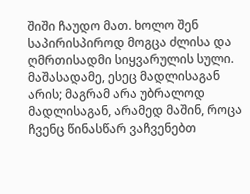შიში ჩაუდო მათ. ხოლო შენ საპირისპიროდ მოგცა ძლისა და ღმრთისადმი სიყვარულის სული. მაშასადამე, ესეც მადლისაგან არის; მაგრამ არა უბრალოდ მადლისაგან, არამედ მაშინ, როცა ჩვენც წინასწარ ვაჩვენებთ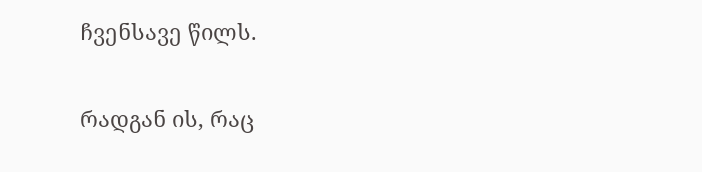ჩვენსავე წილს.

რადგან ის, რაც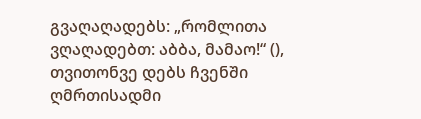გვაღაღადებს: „რომლითა ვღაღადებთ: აბბა, მამაო!“ (), თვითონვე დებს ჩვენში ღმრთისადმი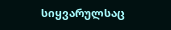სიყვარულსაც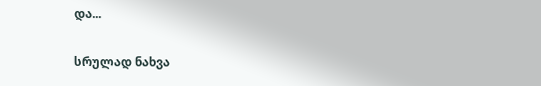და...

სრულად ნახვა